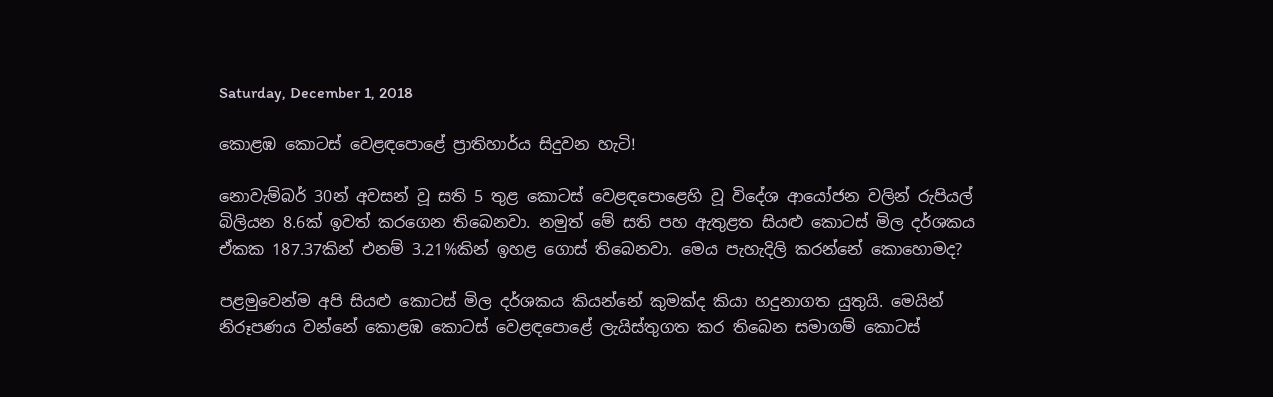Saturday, December 1, 2018

කොළඹ කොටස් වෙළඳපොළේ ප්‍රාතිහාර්ය සිදුවන හැටි!

නොවැම්බර් 30න් අවසන් වූ සති 5 තුළ කොටස් වෙළඳපොළෙහි වූ විදේශ ආයෝජන වලින් රුපියල් බිලියන 8.6ක් ඉවත් කරගෙන තිබෙනවා. නමුත් මේ සති පහ ඇතුළත සියළු කොටස් මිල දර්ශකය ඒකක 187.37කින් එනම් 3.21%කින් ඉහළ ගොස් තිබෙනවා. මෙය පැහැදිලි කරන්නේ කොහොමද?

පළමුවෙන්ම අපි සියළු කොටස් මිල දර්ශකය කියන්නේ කුමක්ද කියා හදුනාගත යුතුයි. මෙයින් නිරූපණය වන්නේ කොළඹ කොටස් වෙළඳපොළේ ලැයිස්තුගත කර තිබෙන සමාගම් කොටස්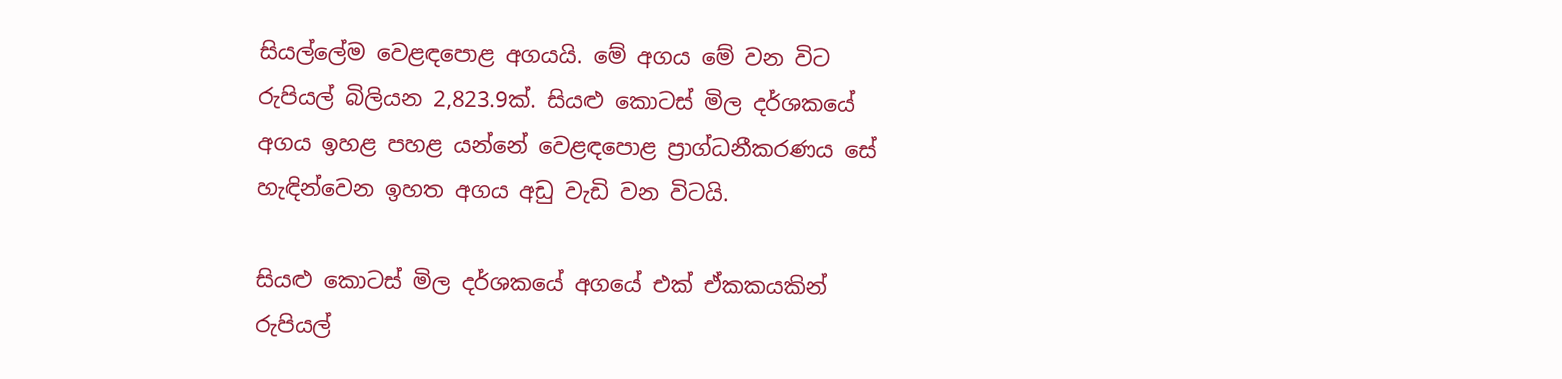සියල්ලේම වෙළඳපොළ අගයයි. මේ අගය මේ වන විට රුපියල් බිලියන 2,823.9ක්. සියළු කොටස් මිල දර්ශකයේ අගය ඉහළ පහළ යන්නේ වෙළඳපොළ ප්‍රාග්ධනීකරණය සේ හැඳින්වෙන ඉහත අගය අඩු වැඩි වන විටයි.

සියළු කොටස් මිල දර්ශකයේ අගයේ එක් ඒකකයකින් රුපියල්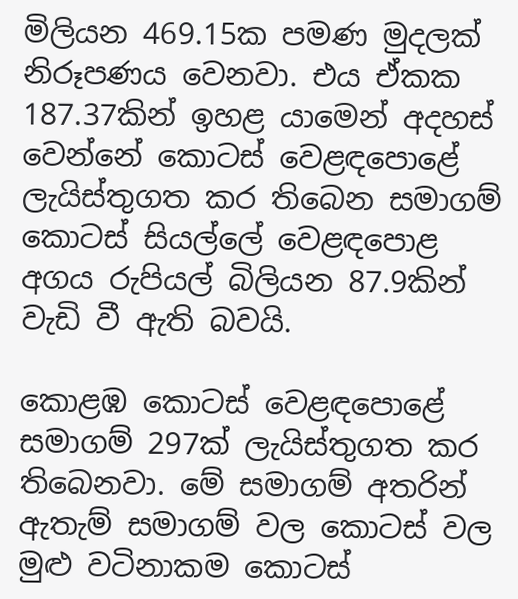මිලියන 469.15ක පමණ මුදලක් නිරූපණය වෙනවා. එය ඒකක 187.37කින් ඉහළ යාමෙන් අදහස් වෙන්නේ කොටස් වෙළඳපොළේ ලැයිස්තුගත කර තිබෙන සමාගම් කොටස් සියල්ලේ වෙළඳපොළ අගය රුපියල් බිලියන 87.9කින් වැඩි වී ඇති බවයි.

කොළඹ කොටස් වෙළඳපොළේ සමාගම් 297ක් ලැයිස්තුගත කර තිබෙනවා. මේ සමාගම් අතරින් ඇතැම් සමාගම් වල කොටස් වල මුළු වටිනාකම කොටස්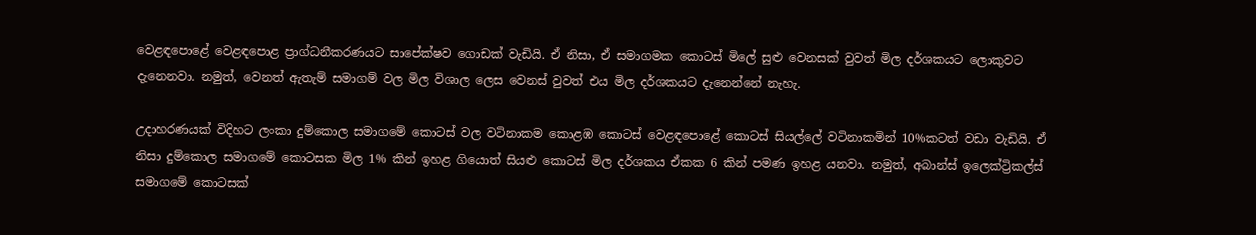වෙළඳපොළේ වෙළඳපොළ ප්‍රාග්ධනීකරණයට සාපේක්ෂව ගොඩක් වැඩියි. ඒ නිසා, ඒ සමාගමක කොටස් මිලේ සුළු වෙනසක් වුවත් මිල දර්ශකයට ලොකුවට දැනෙනවා. නමුත්, වෙනත් ඇතැම් සමාගම් වල මිල විශාල ලෙස වෙනස් වුවත් එය මිල දර්ශකයට දැනෙන්නේ නැහැ.

උදාහරණයක් විදිහට ලංකා දුම්කොල සමාගමේ කොටස් වල වටිනාකම කොළඹ කොටස් වෙළඳපොළේ කොටස් සියල්ලේ වටිනාකමින් 10%කටත් වඩා වැඩියි. ඒ නිසා දුම්කොල සමාගමේ කොටසක මිල 1% කින් ඉහළ ගියොත් සියළු කොටස් මිල දර්ශකය ඒකක 6 කින් පමණ ඉහළ යනවා. නමුත්, අබාන්ස් ඉලෙක්ට්‍රිකල්ස් සමාගමේ කොටසක්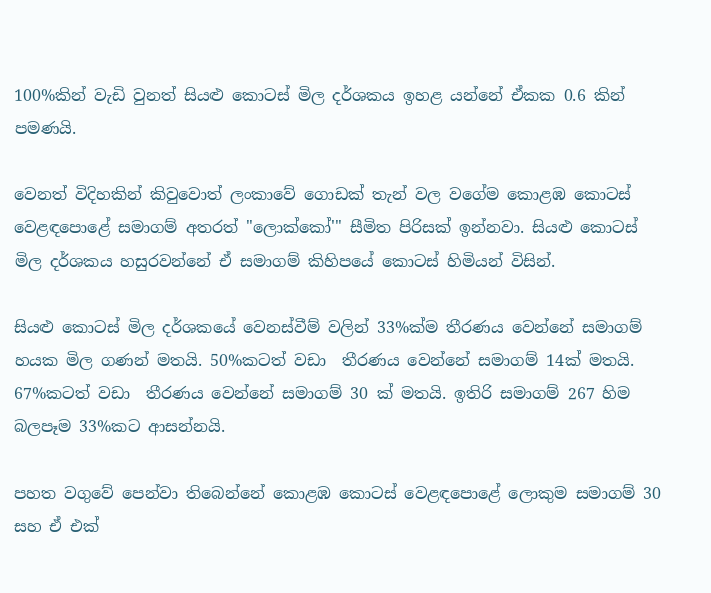100%කින් වැඩි වුනත් සියළු කොටස් මිල දර්ශකය ඉහළ යන්නේ ඒකක 0.6 කින් පමණයි.

වෙනත් විදිහකින් කිවුවොත් ලංකාවේ ගොඩක් තැන් වල වගේම කොළඹ කොටස් වෙළඳපොළේ සමාගම් අතරත් "ලොක්කෝ'" සීමිත පිරිසක් ඉන්නවා. සියළු කොටස් මිල දර්ශකය හසුරවන්නේ ඒ සමාගම් කිහිපයේ කොටස් හිමියන් විසින්.

සියළු කොටස් මිල දර්ශකයේ වෙනස්වීම් වලින් 33%ක්ම තීරණය වෙන්නේ සමාගම් හයක මිල ගණන් මතයි. 50%කටත් වඩා  තීරණය වෙන්නේ සමාගම් 14ක් මතයි. 67%කටත් වඩා  තීරණය වෙන්නේ සමාගම් 30 ක් මතයි. ඉතිරි සමාගම් 267 හිම බලපෑම 33%කට ආසන්නයි.

පහත වගුවේ පෙන්වා තිබෙන්නේ කොළඹ කොටස් වෙළඳපොළේ ලොකුම සමාගම් 30 සහ ඒ එක්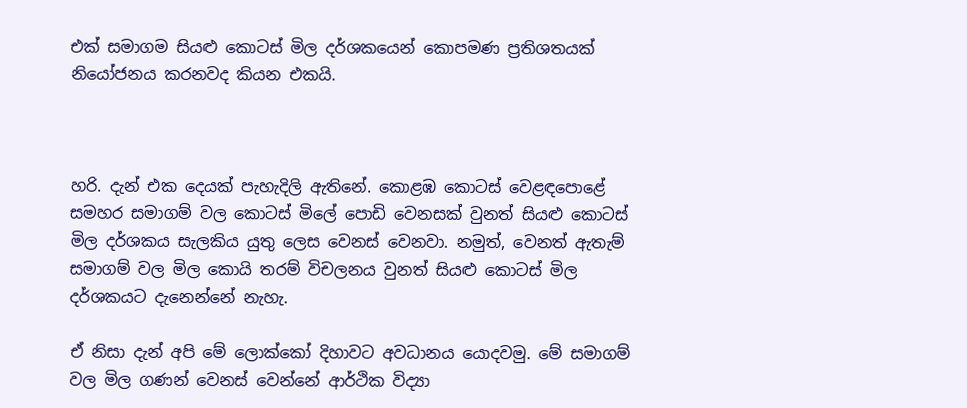එක් සමාගම සියළු කොටස් මිල දර්ශකයෙන් කොපමණ ප්‍රතිශතයක් නියෝජනය කරනවද කියන එකයි.



හරි. දැන් එක දෙයක් පැහැදිලි ඇතිනේ. කොළඹ කොටස් වෙළඳපොළේ සමහර සමාගම් වල කොටස් මිලේ පොඩි වෙනසක් වුනත් සියළු කොටස් මිල දර්ශකය සැලකිය යුතු ලෙස වෙනස් වෙනවා. නමුත්, වෙනත් ඇතැම් සමාගම් වල මිල කොයි තරම් විචලනය වුනත් සියළු කොටස් මිල දර්ශකයට දැනෙන්නේ නැහැ.

ඒ නිසා දැන් අපි මේ ලොක්කෝ දිහාවට අවධානය යොදවමු. මේ සමාගම් වල මිල ගණන් වෙනස් වෙන්නේ ආර්ථික විද්‍යා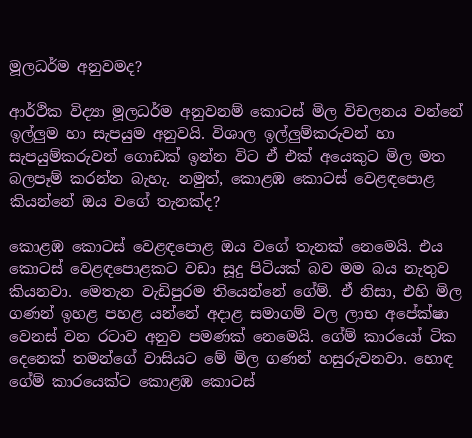මූලධර්ම අනුවමද?

ආර්ථික විද්‍යා මූලධර්ම අනුවනම් කොටස් මිල විචලනය වන්නේ ඉල්ලුම හා සැපයුම අනුවයි. විශාල ඉල්ලුම්කරුවන් හා සැපයුම්කරුවන් ගොඩක් ඉන්න විට ඒ එක් අයෙකුට මිල මත බලපෑම් කරන්න බැහැ. නමුත්, කොළඹ කොටස් වෙළඳපොළ කියන්නේ ඔය වගේ තැනක්ද?

කොළඹ කොටස් වෙළඳපොළ ඔය වගේ තැනක් නෙමෙයි. එය කොටස් වෙළඳපොළකට වඩා සූදු පිටියක් බව මම බය නැතුව කියනවා. මෙතැන වැඩිපුරම තියෙන්නේ ගේම්. ඒ නිසා, එහි මිල ගණන් ඉහළ පහළ යන්නේ අදාළ සමාගම් වල ලාභ අපේක්ෂා වෙනස් වන රටාව අනුව පමණක් නෙමෙයි. ගේම් කාරයෝ ටික දෙනෙක් තමන්ගේ වාසියට මේ මිල ගණන් හසුරුවනවා. හොඳ ගේම් කාරයෙක්ට කොළඹ කොටස්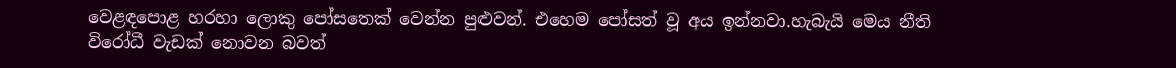වෙළඳපොළ හරහා ලොකු පෝසතෙක් වෙන්න පුළුවන්. එහෙම පෝසත් වූ අය ඉන්නවා.හැබැයි මෙය නීති විරෝධී වැඩක් නොවන බවත්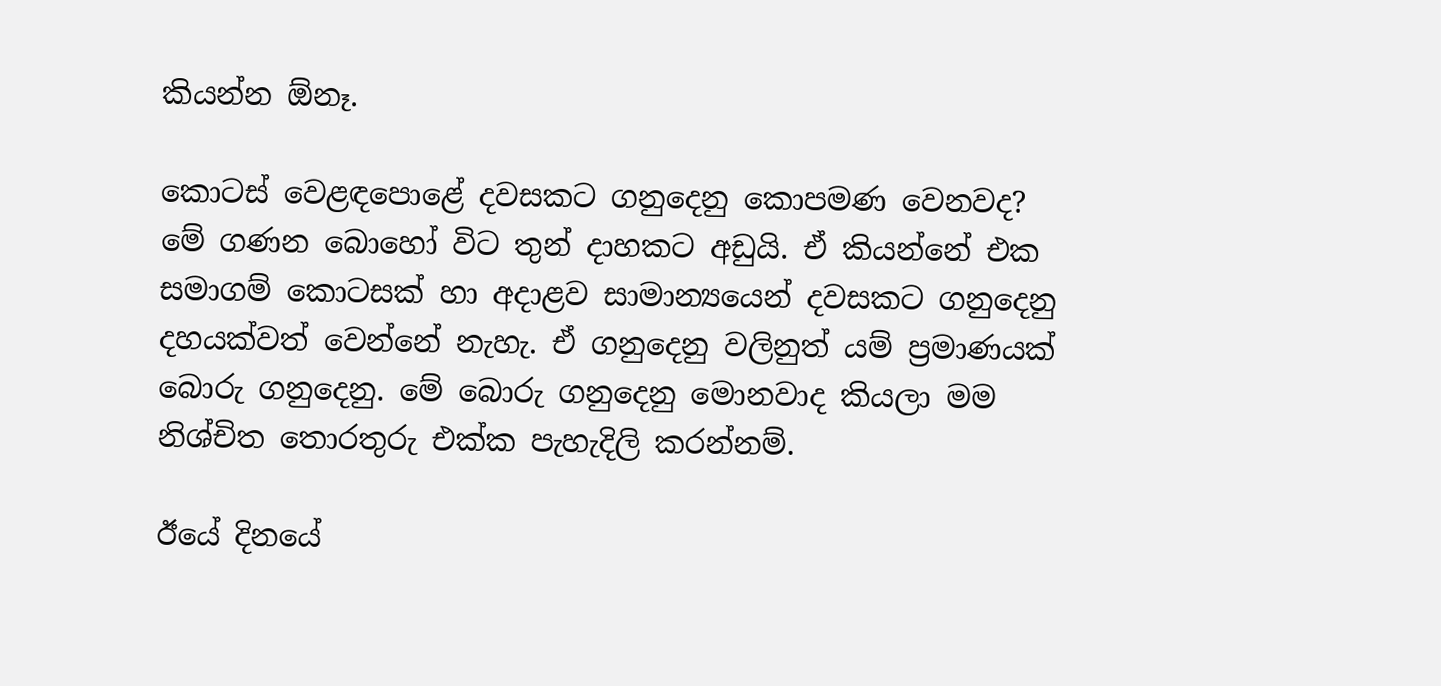කියන්න ඕනෑ.

කොටස් වෙළඳපොළේ දවසකට ගනුදෙනු කොපමණ වෙනවද? මේ ගණන බොහෝ විට තුන් දාහකට අඩුයි. ඒ කියන්නේ එක සමාගම් කොටසක් හා අදාළව සාමාන්‍යයෙන් දවසකට ගනුදෙනු දහයක්වත් වෙන්නේ නැහැ. ඒ ගනුදෙනු වලිනුත් යම් ප්‍රමාණයක් බොරු ගනුදෙනු. මේ බොරු ගනුදෙනු මොනවාද කියලා මම නිශ්චිත තොරතුරු එක්ක පැහැදිලි කරන්නම්.

ඊයේ දිනයේ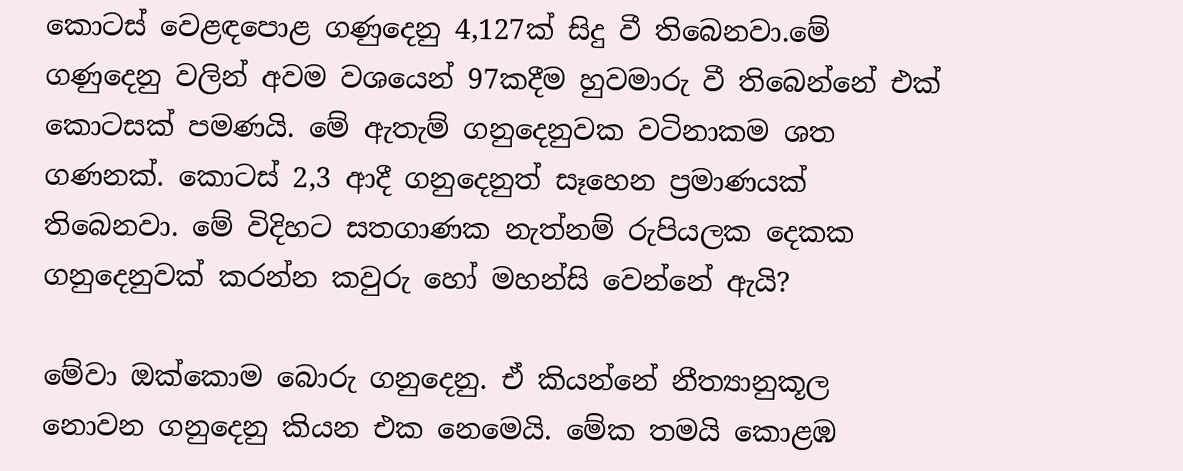කොටස් වෙළඳපොළ ගණුදෙනු 4,127ක් සිදු වී තිබෙනවා.මේ ගණුදෙනු වලින් අවම වශයෙන් 97කදීම හුවමාරු වී තිබෙන්නේ එක් කොටසක් පමණයි. මේ ඇතැම් ගනුදෙනුවක වටිනාකම ශත ගණනක්. කොටස් 2,3 ආදී ගනුදෙනුත් සෑහෙන ප්‍රමාණයක් තිබෙනවා. මේ විදිහට සතගාණක නැත්නම් රුපියලක දෙකක ගනුදෙනුවක් කරන්න කවුරු හෝ මහන්සි වෙන්නේ ඇයි?

මේවා ඔක්කොම බොරු ගනුදෙනු. ඒ කියන්නේ නීත්‍යානුකූල නොවන ගනුදෙනු කියන එක නෙමෙයි. මේක තමයි කොළඹ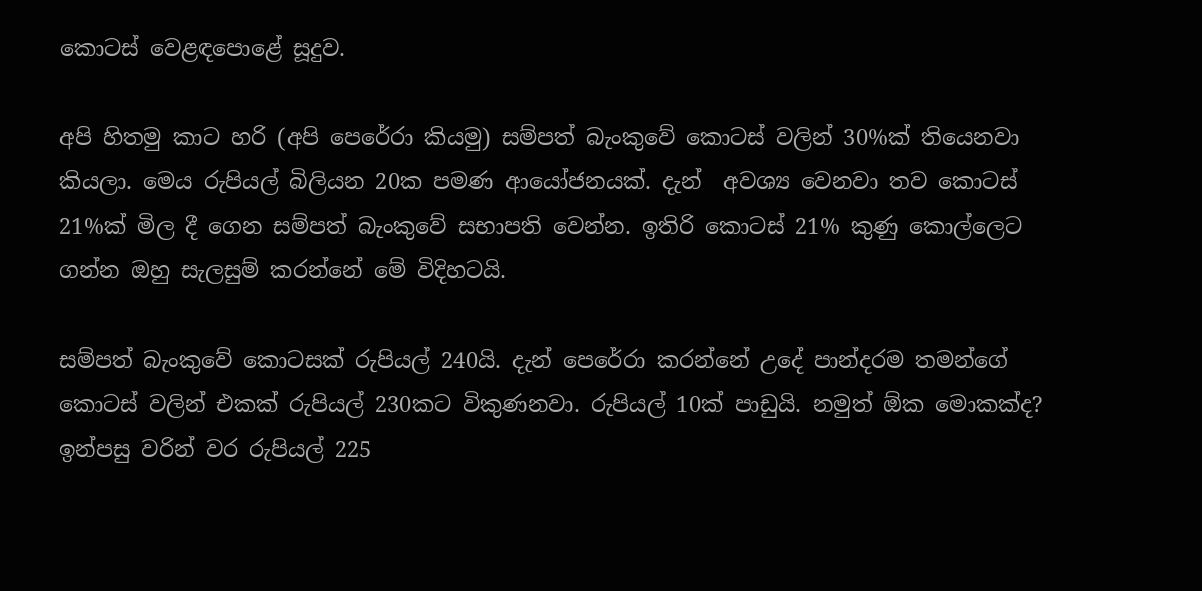කොටස් වෙළඳපොළේ සූදුව.

අපි හිතමු කාට හරි (අපි පෙරේරා කියමු) සම්පත් බැංකුවේ කොටස් වලින් 30%ක් තියෙනවා කියලා. මෙය රුපියල් බිලියන 20ක පමණ ආයෝජනයක්. දැන්  අවශ්‍ය වෙනවා තව කොටස් 21%ක් මිල දී ගෙන සම්පත් බැංකුවේ සභාපති වෙන්න. ඉතිරි කොටස් 21% කුණු කොල්ලෙට ගන්න ඔහු සැලසුම් කරන්නේ මේ විදිහටයි.

සම්පත් බැංකුවේ කොටසක් රුපියල් 240යි. දැන් පෙරේරා කරන්නේ උදේ පාන්දරම තමන්ගේ කොටස් වලින් එකක් රුපියල් 230කට විකුණනවා. රුපියල් 10ක් පාඩුයි. නමුත් ඕක මොකක්ද? ඉන්පසු වරින් වර රුපියල් 225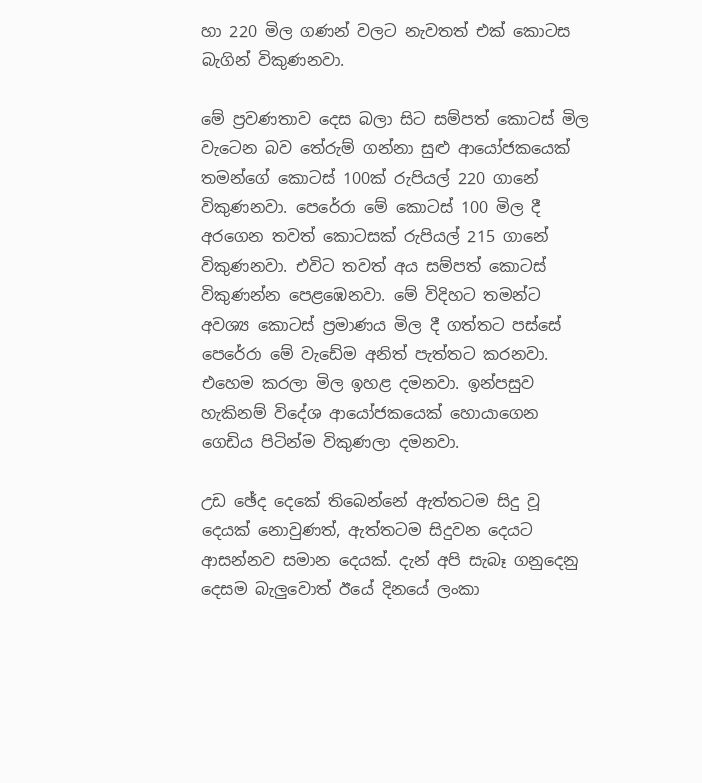හා 220 මිල ගණන් වලට නැවතත් එක් කොටස බැගින් විකුණනවා.

මේ ප්‍රවණතාව දෙස බලා සිට සම්පත් කොටස් මිල වැටෙන බව තේරුම් ගන්නා සුළු ආයෝජකයෙක් තමන්ගේ කොටස් 100ක් රුපියල් 220 ගානේ විකුණනවා. පෙරේරා මේ කොටස් 100 මිල දී අරගෙන තවත් කොටසක් රුපියල් 215 ගානේ විකුණනවා. එවිට තවත් අය සම්පත් කොටස් විකුණන්න පෙළඹෙනවා. මේ විදිහට තමන්ට අවශ්‍ය කොටස් ප්‍රමාණය මිල දී ගත්තට පස්සේ පෙරේරා මේ වැඩේම අනිත් පැත්තට කරනවා. එහෙම කරලා මිල ඉහළ දමනවා. ඉන්පසුව හැකිනම් විදේශ ආයෝජකයෙක් හොයාගෙන ගෙඩිය පිටින්ම විකුණලා දමනවා.

උඩ ඡේද දෙකේ තිබෙන්නේ ඇත්තටම සිදු වූ දෙයක් නොවුණත්, ඇත්තටම සිදුවන දෙයට ආසන්නව සමාන දෙයක්. දැන් අපි සැබෑ ගනුදෙනු දෙසම බැලුවොත් ඊයේ දිනයේ ලංකා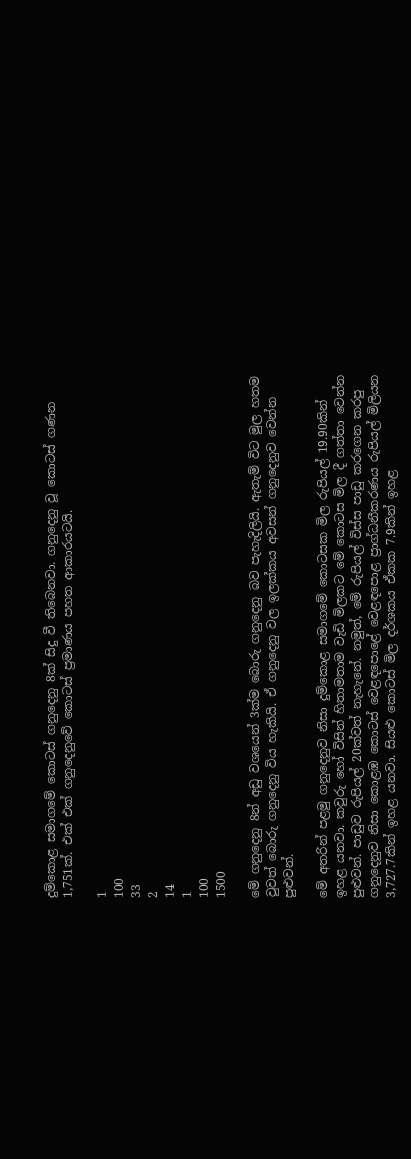දුම්කොළ සමාගමේ කොටස් ගනුදෙනු 8ක් සිදු වී තිබෙනවා. ගනුදෙනු වූ කොටස් ගණන 1,751ක්. එක් එක් ගනුදෙනුවේ කොටස් ප්‍රමාණය පහත ආකාරයටයි.

1
100
33
2
14
1
100
1500

මේ ගනුදෙනු 8න් අඩු වශයෙන් 3ක්ම බොරු ගනුදෙනු බව පැහැදිලියි. ඇතැම් විට මුල හතම වුවත් බොරු ගනුදෙනු විය හැකියි. ඒ ගනුදෙනු වල ඉලක්කය අවසන් ගනුදෙනුව වෙන්න පුළුවන්.

මේ අතරින් පළමු ගනුදෙනුව නිසා දුම්කොළ සමාගමේ කොටසක මිල රුපියල් 19.90කින් ඉහළ යනවා. කවුරු හෝ විසින් හිතාමතාම වැඩි මිලකට මේ කොටස මිල දී ගත්තා වෙන්න පුළුවන්. පාඩුව රුපියල් 20ක්වත් නැහැනේ. නමුත්, මේ රුපියල් විස්ස පාඩු කරගෙන කරපු ගනුදෙනුව නිසා කොළඹ කොටස් වෙළඳපොළේ වෙළඳපොළ ප්‍රාග්ධනීකරණය රුපියල් මිලියන 3,727.7කින් ඉහළ යනවා. සියළු කොටස් මිල දර්ශකය ඒකක 7.9කින් ඉහළ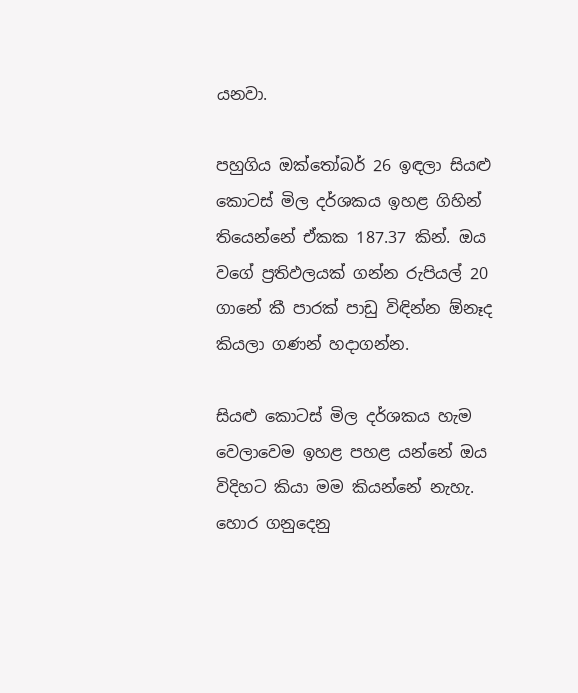යනවා.

පහුගිය ඔක්තෝබර් 26 ඉඳලා සියළු කොටස් මිල දර්ශකය ඉහළ ගිහින් තියෙන්නේ ඒකක 187.37 කින්. ඔය වගේ ප්‍රතිඵලයක් ගන්න රුපියල් 20 ගානේ කී පාරක් පාඩු විඳින්න ඕනෑද කියලා ගණන් හදාගන්න.

සියළු කොටස් මිල දර්ශකය හැම වෙලාවෙම ඉහළ පහළ යන්නේ ඔය විදිහට කියා මම කියන්නේ නැහැ. හොර ගනුදෙනු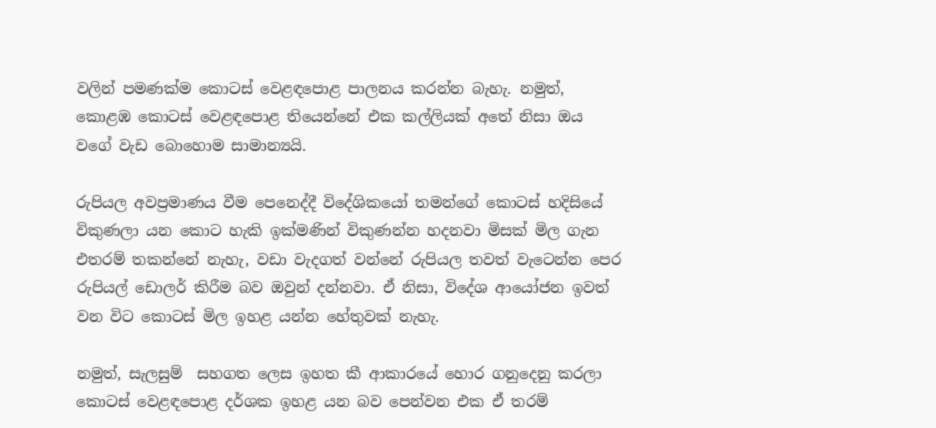වලින් පමණක්ම කොටස් වෙළඳපොළ පාලනය කරන්න බැහැ. නමුත්, කොළඹ කොටස් වෙළඳපොළ තියෙන්නේ එක කල්ලියක් අතේ නිසා ඔය වගේ වැඩ බොහොම සාමාන්‍යයි.

රුපියල අවප්‍රමාණය වීම පෙනෙද්දී විදේශිකයෝ තමන්ගේ කොටස් හදිසියේ විකුණලා යන කොට හැකි ඉක්මණින් විකුණන්න හදනවා මිසක් මිල ගැන එතරම් තකන්නේ නැහැ, වඩා වැදගත් වන්නේ රුපියල තවත් වැටෙන්න පෙර රුපියල් ඩොලර් කිරීම බව ඔවුන් දන්නවා. ඒ නිසා, විදේශ ආයෝජන ඉවත් වන විට කොටස් මිල ඉහළ යන්න හේතුවක් නැහැ.

නමුත්, සැලසුම්  සහගත ලෙස ඉහත කී ආකාරයේ හොර ගනුදෙනු කරලා කොටස් වෙළඳපොළ දර්ශක ඉහළ යන බව පෙන්වන එක ඒ තරම්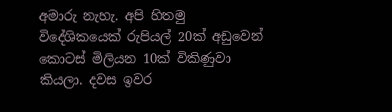අමාරු නැහැ. අපි හිතමු විදේශිකයෙක් රුපියල් 20ක් අඩුවෙන් කොටස් මිලියන 10ක් විකිණුවා කියලා. දවස ඉවර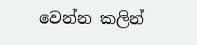වෙන්න කලින්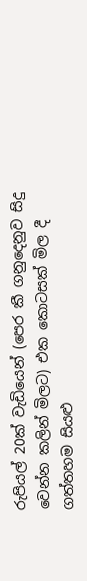රුපියල් 20ක් වැඩියෙන් (පෙර කී ගනුදෙනුව සිදු වෙන්න කලින් මිලට) එක කොටසක් මිල දී ගත්තහම සියළු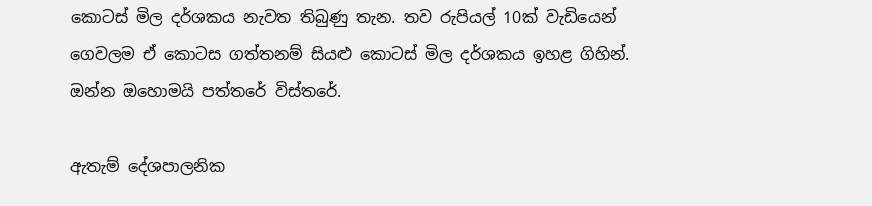කොටස් මිල දර්ශකය නැවත තිබුණු තැන. තව රුපියල් 10ක් වැඩියෙන් ගෙවලම ඒ කොටස ගත්තනම් සියළු කොටස් මිල දර්ශකය ඉහළ ගිහින්. ඔන්න ඔහොමයි පත්තරේ විස්තරේ.

ඇතැම් දේශපාලනික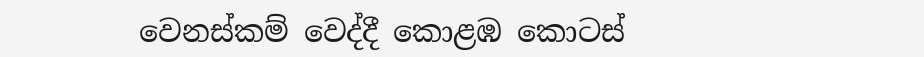වෙනස්කම් වෙද්දී කොළඹ කොටස්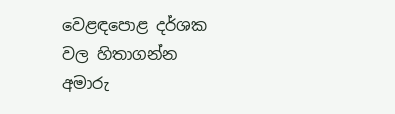වෙළඳපොළ දර්ශක වල හිතාගන්න අමාරු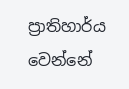ප්‍රාතිහාර්ය වෙන්නේ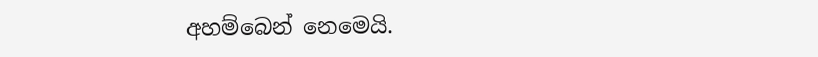අහම්බෙන් නෙමෙයි.